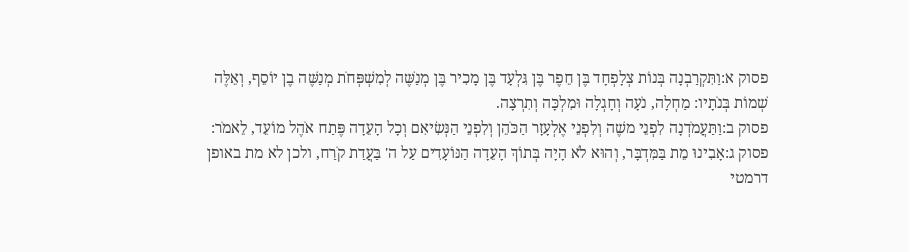פסוק א:וַתִּקְרַבְנָה בְּנוֹת צְלָפְחָד בֶּן חֵפֶר בֶּן גִּלְעָד בֶּן מָכִיר בֶּן מְנַשֶּׁה לְמִשְׁפְּחֹת מְנַשֶּׁה בֶן יוֹסֵף, וְאֵלֶּה שְׁמוֹת בְּנֹתָיו: מַחְלָה, נֹעָה וְחָגְלָה וּמִלְכָּה וְתִרְצָה.
פסוק ב:וַתַּעֲמֹדְנָה לִפְנֵי משֶׁה וְלִפְנֵי אֶלְעָזָר הַכֹּהֵן וְלִפְנֵי הַנְּשִׂיאִם וְכָל הָעֵדָה פֶּתַח אֹהֶל מוֹעֵד, לֵאמֹר:
פסוק ג:אָבִינוּ מֵת בַּמִּדְבָּר, וְהוּא לֹא הָיָה בְּתוֹךְ הָעֵדָה הַנּוֹעָדִים עַל ה' בַּעֲדַת קֹרַח, ולכן לא מת באופן דרמטי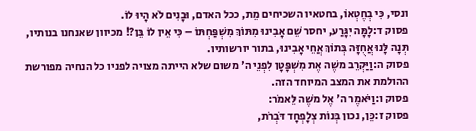ונסי, כִּי בְחֶטְאוֹ, בחטאיו השכיחים מֵת, ככל האדם, וּבָנִים לֹא הָיוּ לוֹ.
פסוק ד:לָמָּה יִגָּרַע, יחסר שֵׁם אָבִינוּ מִתּוֹךְ מִשְׁפַּחְתּוֹ – כִּי אֵין לוֹ בֵּן?! מכיוון שאנחנו בנותיו, תְּנָה לָּנוּ אֲחֻזָּה בְּתוֹךְ אֲחֵי אָבִינוּ, בתור יורשותיו.
פסוק ה:וַיַּקְרֵב משֶׁה אֶת מִשְׁפָּטָן לִפְנֵי ה' משום שלא הייתה מצויה לפניו כל הנחיה מפורשת ההולמת את המצב המיוחד הזה.
פסוק ו:וַיֹּאמֶר ה' אֶל משֶׁה לֵּאמֹר:
פסוק ז:כֵּן, נכון בְּנוֹת צְלָפְחָד דֹּבְרֹת,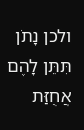ולכן נָתֹן תִּתֵּן לָהֶם אֲחֻזַּת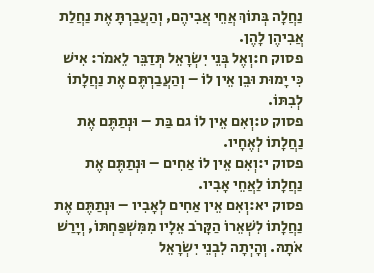נַחֲלָה בְּתוֹךְ אֲחֵי אֲבִיהֶם, וְהַעֲבַרְתָּ אֶת נַחֲלַת אֲבִיהֶן לָהֶן.
פסוק ח:וְאֶל בְּנֵי יִשְׂרָאֵל תְּדַבֵּר לֵאמֹר: אִישׁ כִּי יָמוּת וּבֵן אֵין לוֹ – וְהַעֲבַרְתֶּם אֶת נַחֲלָתוֹ לְבִתּוֹ.
פסוק ט:וְאִם אֵין לוֹ גם בַּת – וּנְתַתֶּם אֶת נַחֲלָתוֹ לְאֶחָיו.
פסוק י:וְאִם אֵין לוֹ אַחִים – וּנְתַתֶּם אֶת נַחֲלָתוֹ לַאֲחֵי אָבִיו.
פסוק יא:וְאִם אֵין אַחִים לְאָבִיו – וּנְתַתֶּם אֶת נַחֲלָתוֹ לִשְׁאֵרוֹ הַקָּרֹב אֵלָיו מִמִּשְׁפַּחְתּוֹ, וְיָרַשׁ אֹתָהּ. וְהָיְתָה לִבְנֵי יִשְׂרָאֵל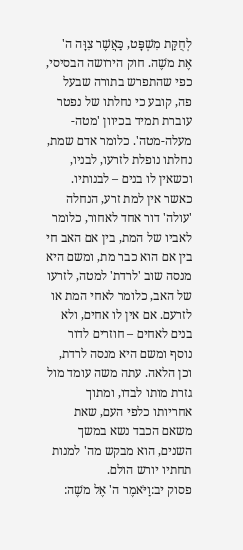לְחֻקַּת מִשְׁפָּט, כַּאֲשֶׁר צִוָּה ה' אֶת משֶׁה. חוק הירושה הבסיסי, כפי שהתפרש בתורה שבעל פה, קובע כי נחלתו של נפטר עוברת תמיד בכיוון 'מטה-מעלה-מטה'. כלומר אדם שמת, נחלתו נופלת לזרעו, לבניו, וכשאין לו בנים – לבנותיו. כאשר אין למת זרע, הנחלה 'עולה' דור אחד לאחור, כלומר לאביו של המת, בין אם האב חי בין אם הוא כבר מת, ומשם היא מנסה שוב 'לרדת' למטה, לזרעו של האב, כלומר לאחי המת או לזרעם. אם אין לו אחים, ולא בנים לאחים – חוזרים לדור נוסף ומשם היא מנסה לרדת, וכן הלאה. עתה משה עומד מול גזרת מותו לבדו, ומתוך אחריותו כלפי העם, שאת משאם הכבד נשא במשך השנים, הוא מבקש מה' למנות תחתיו יורש הולם.
פסוק יב:וַיֹּאמֶר ה' אֶל משֶׁה: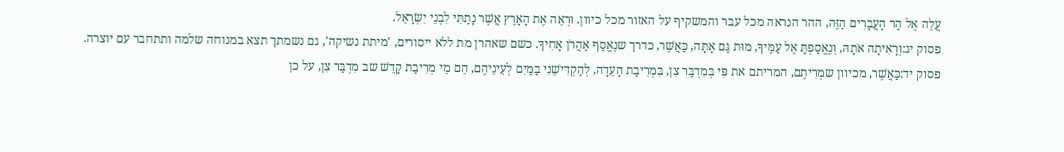עֲלֵה אֶל הַר הָעֲבָרִים הַזֶּה, ההר הנראה מכל עבר והמשקיף על האזור מכל כיוון. וּרְאֵה אֶת הָאָרֶץ אֲשֶׁר נָתַתִּי לִבְנֵי יִשְׂרָאֵל.
פסוק יג:וְרָאִיתָה אֹתָהּ, וְנֶאֱסַפְתָּ אֶל עַמֶּיךָ, מוּת גַּם אָתָּה, כַּאֲשֶׁר, כדרך שנֶאֱסַף אַהֲרֹן אָחִיךָ. כשם שאהרן מת ללא ייסורים, 'מיתת נשיקה', גם נשמתך תצא במנוחה שלמה ותתחבר עם יוצרה.
פסוק יד:כַּאֲשֶׁר, מכיוון שמְרִיתֶם, המריתם את פִּי בְּמִדְבַּר צִן, בִּמְרִיבַת הָעֵדָה, לְהַקְדִּישֵׁנִי בַמַּיִם לְעֵינֵיהֶם, הֵם מֵי מְרִיבַת קָדֵשׁ שב מִדְבַּר צִן, על כן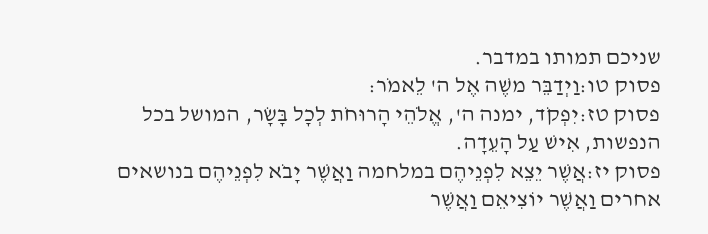שניכם תמותו במדבר.
פסוק טו:וַיְדַבֵּר משֶׁה אֶל ה' לֵאמֹר:
פסוק טז:יִפְקֹד, ימנה ה', אֱלֹהֵי הָרוּחֹת לְכָל בָּשָׂר, המושל בכל הנפשות, אִישׁ עַל הָעֵדָה.
פסוק יז:אֲשֶׁר יֵצֵא לִפְנֵיהֶם במלחמה וַאֲשֶׁר יָבֹא לִפְנֵיהֶם בנושאים אחרים וַאֲשֶׁר יוֹצִיאֵם וַאֲשֶׁר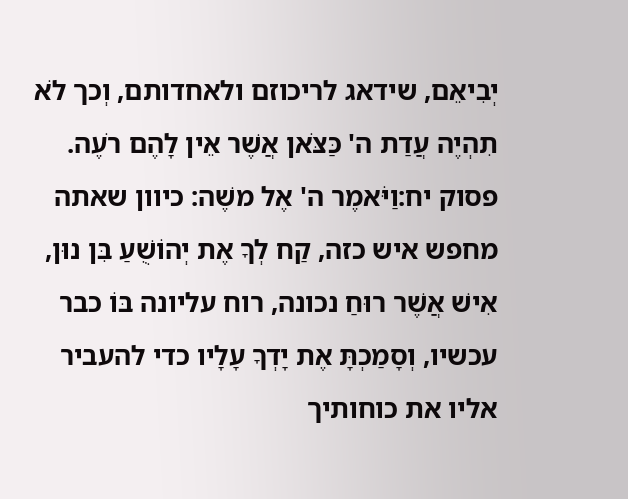יְבִיאֵם, שידאג לריכוזם ולאחדותם, וְכך לֹא תִהְיֶה עֲדַת ה' כַּצֹּאן אֲשֶׁר אֵין לָהֶם רֹעֶה.
פסוק יח:וַיֹּאמֶר ה' אֶל משֶׁה: כיוון שאתה מחפש איש כזה, קַח לְךָ אֶת יְהוֹשֻׁעַ בִּן נוּן, אִישׁ אֲשֶׁר רוּחַ נכונה, רוח עליונה בּוֹ כבר עכשיו, וְסָמַכְתָּ אֶת יָדְךָ עָלָיו כדי להעביר אליו את כוחותיך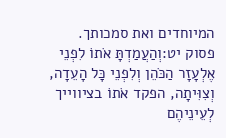המיוחדים ואת סמכותך.
פסוק יט:וְהַעֲמַדְתָּ אֹתוֹ לִפְנֵי אֶלְעָזָר הַכֹּהֵן וְלִפְנֵי כָּל הָעֵדָה, וְצִוִּיתָה, הפקד אֹתוֹ בציווייך לְעֵינֵיהֶם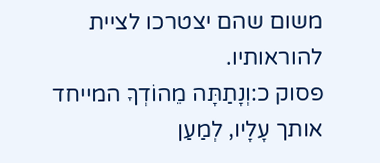משום שהם יצטרכו לציית להוראותיו.
פסוק כ:וְנָתַתָּה מֵהוֹדְךָ המייחד אותך עָלָיו, לְמַעַן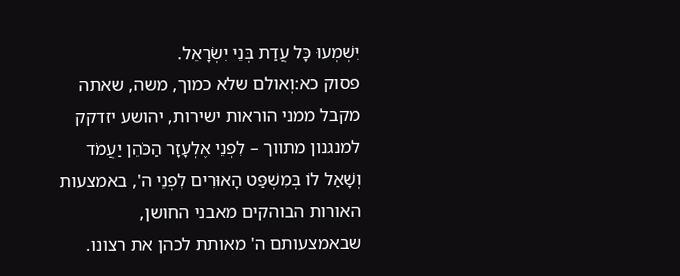יִשְׁמְעוּ כָּל עֲדַת בְּנֵי יִשְׂרָאֵל.
פסוק כא:וְאולם שלא כמוך, משה, שאתה מקבל ממני הוראות ישירות, יהושע יזדקק למנגנון מתווך – לִפְנֵי אֶלְעָזָר הַכֹּהֵן יַעֲמֹד וְשָׁאַל לוֹ בְּמִשְׁפַּט הָאוּרִים לִפְנֵי ה', באמצעות האורות הבוהקים מאבני החושן, שבאמצעותם ה' מאותת לכהן את רצונו.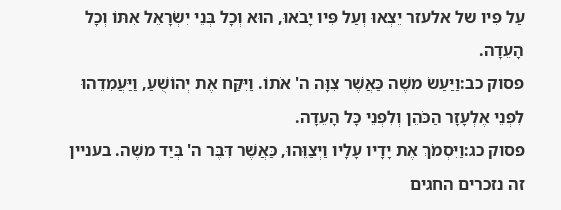עַל פִּיו של אלעזר יֵצְאוּ וְעַל פִּיו יָבֹאוּ, הוּא וְכָל בְּנֵי יִשְׂרָאֵל אִתּוֹ וְכָל הָעֵדָה.
פסוק כב:וַיַּעַשׂ משֶׁה כַּאֲשֶׁר צִוָּה ה' אֹתוֹ. וַיִּקַּח אֶת יְהוֹשֻׁעַ, וַיַּעֲמִדֵהוּ לִפְנֵי אֶלְעָזָר הַכֹּהֵן וְלִפְנֵי כָּל הָעֵדָה.
פסוק כג:וַיִּסְמֹךְ אֶת יָדָיו עָלָיו וַיְצַוֵּהוּ, כַּאֲשֶׁר דִּבֶּר ה' בְּיַד משֶׁה. בעניין זה נזכרים החגים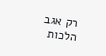רק אגב הלכות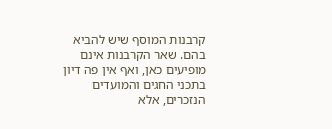קרבנות המוסף שיש להביא בהם. שאר הקרבנות אינם מופיעים כאן, ואף אין פה דיון בתכני החגים והמועדים הנזכרים, אלא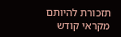תזכורת להיותם מקראי קודש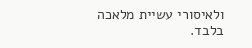ולאיסורי עשיית מלאכה בלבד.